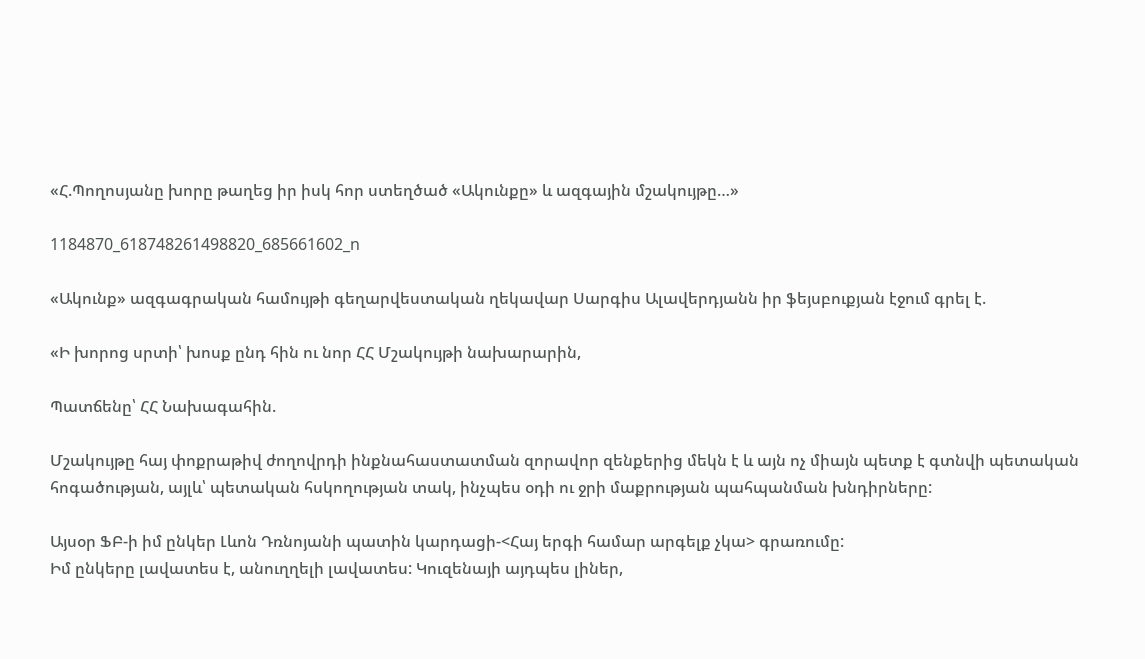«Հ.Պողոսյանը խորը թաղեց իր իսկ հոր ստեղծած «Ակունքը» և ազգային մշակույթը…»

1184870_618748261498820_685661602_n

«Ակունք» ազգագրական համույթի գեղարվեստական ղեկավար Սարգիս Ալավերդյանն իր ֆեյսբուքյան էջում գրել է.

«Ի խորոց սրտի՝ խոսք ընդ հին ու նոր ՀՀ Մշակույթի նախարարին,

Պատճենը՝ ՀՀ Նախագահին.

Մշակույթը հայ փոքրաթիվ ժողովրդի ինքնահաստատման զորավոր զենքերից մեկն է և այն ոչ միայն պետք է գտնվի պետական հոգածության, այլև՝ պետական հսկողության տակ, ինչպես օդի ու ջրի մաքրության պահպանման խնդիրները:

Այսօր ՖԲ-ի իմ ընկեր Լևոն Դռնոյանի պատին կարդացի-<Հայ երգի համար արգելք չկա> գրառումը:
Իմ ընկերը լավատես է, անուղղելի լավատես: Կուզենայի այդպես լիներ,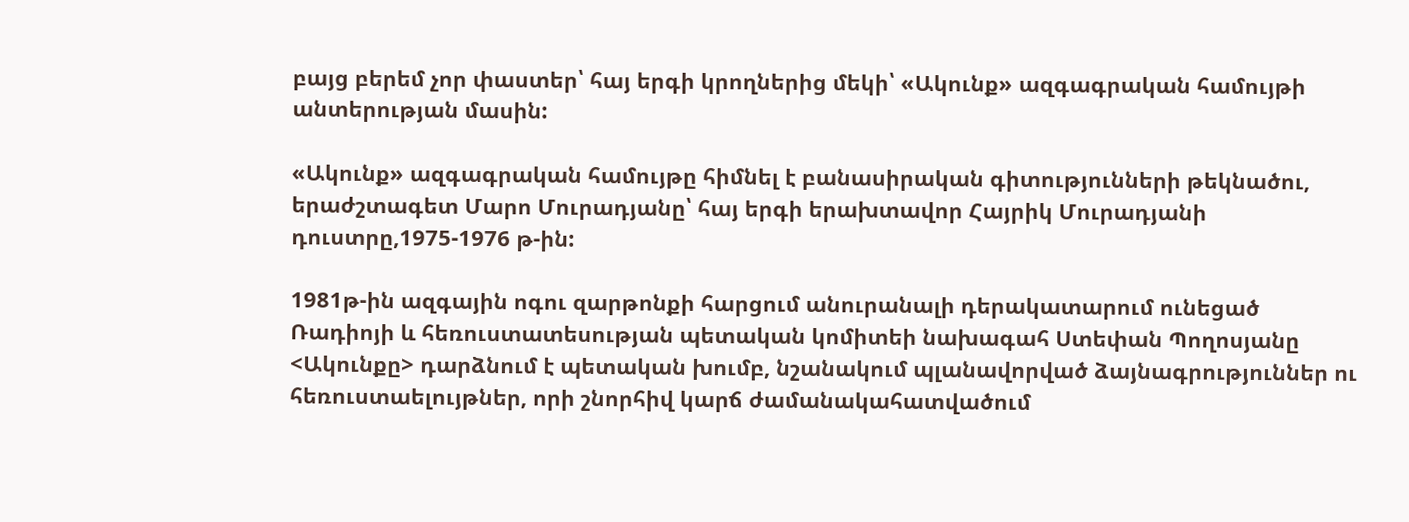բայց բերեմ չոր փաստեր՝ հայ երգի կրողներից մեկի՝ «Ակունք» ազգագրական համույթի անտերության մասին:

«Ակունք» ազգագրական համույթը հիմնել է բանասիրական գիտությունների թեկնածու, երաժշտագետ Մարո Մուրադյանը՝ հայ երգի երախտավոր Հայրիկ Մուրադյանի դուստրը,1975-1976 թ-ին:

1981թ-ին ազգային ոգու զարթոնքի հարցում անուրանալի դերակատարում ունեցած Ռադիոյի և հեռուստատեսության պետական կոմիտեի նախագահ Ստեփան Պողոսյանը <Ակունքը> դարձնում է պետական խումբ, նշանակում պլանավորված ձայնագրություններ ու հեռուստաելույթներ, որի շնորհիվ կարճ ժամանակահատվածում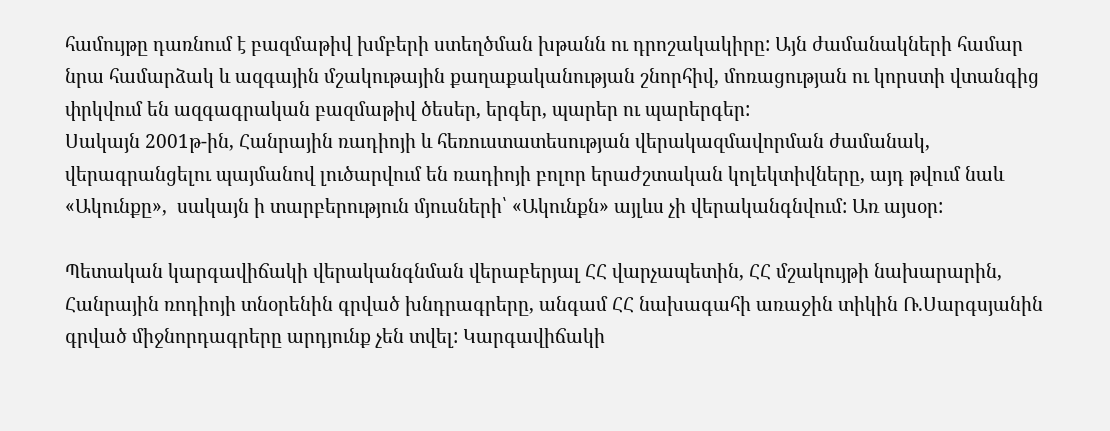համույթը դառնում է բազմաթիվ խմբերի ստեղծման խթանն ու դրոշակակիրը: Այն ժամանակների համար նրա համարձակ և ազգային մշակութային քաղաքականության շնորհիվ, մոռացության ու կորստի վտանգից փրկվում են ազգագրական բազմաթիվ ծեսեր, երգեր, պարեր ու պարերգեր:
Սակայն 2001թ-ին, Հանրային ռադիոյի և հեռուստատեսության վերակազմավորման ժամանակ, վերագրանցելու պայմանով լուծարվում են ռադիոյի բոլոր երաժշտական կոլեկտիվները, այդ թվում նաև «Ակունքը»,  սակայն ի տարբերություն մյուսների՝ «Ակունքն» այլևս չի վերականգնվում: Առ այսօր:

Պետական կարգավիճակի վերականգնման վերաբերյալ ՀՀ վարչապետին, ՀՀ մշակույթի նախարարին, Հանրային ռոդիոյի տնօրենին գրված խնդրագրերը, անգամ ՀՀ նախագահի առաջին տիկին Ռ.Սարգսյանին գրված միջնորդագրերը արդյունք չեն տվել: Կարգավիճակի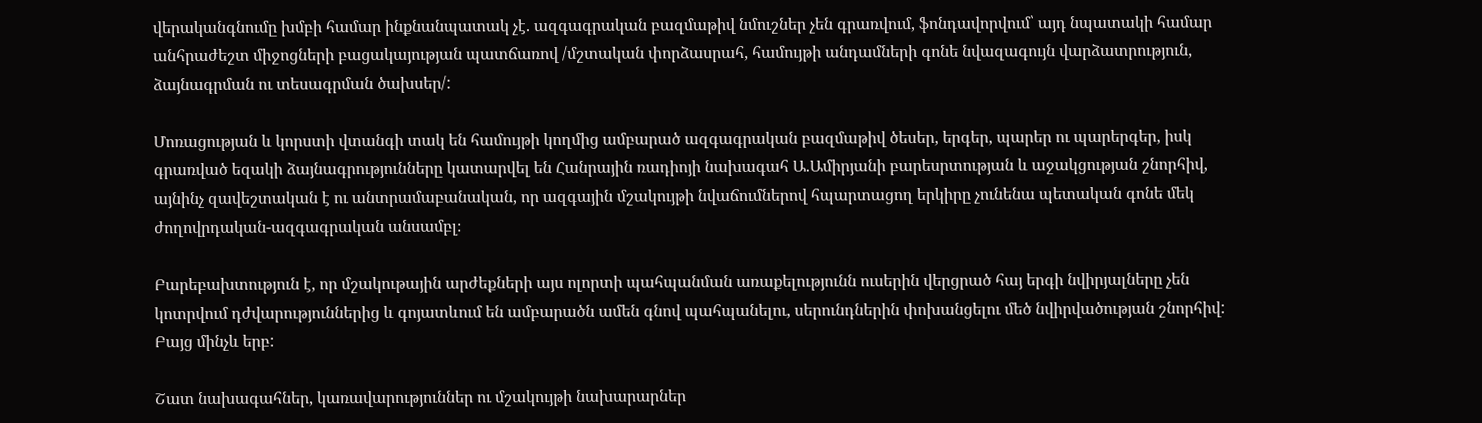վերականգնումը խմբի համար ինքնանպատակ չէ. ազգագրական բազմաթիվ նմուշներ չեն գրառվում, ֆոնդավորվում՝ այդ նպատակի համար անհրաժեշտ միջոցների բացակայության պատճառով /մշտական փորձասրահ, համույթի անդամների գոնե նվազագույն վարձատրություն, ձայնագրման ու տեսագրման ծախսեր/:

Մոռացության և կորստի վտանգի տակ են համույթի կողմից ամբարած ազգագրական բազմաթիվ ծեսեր, երգեր, պարեր ու պարերգեր, իսկ գրառված եզակի ձայնագրությունները կատարվել են Հանրային ռադիոյի նախագահ Ա.Ամիրյանի բարեսրտության և աջակցության շնորհիվ, այնինչ զավեշտական է ու անտրամաբանական, որ ազգային մշակույթի նվաճումներով հպարտացող երկիրը չունենա պետական գոնե մեկ ժողովրդական-ազգագրական անսամբլ։

Բարեբախտություն է, որ մշակութային արժեքների այս ոլորտի պահպանման առաքելությունն ուսերին վերցրած հայ երգի նվիրյալները չեն կոտրվում դժվարություններից և գոյատևում են ամբարածն ամեն գնով պահպանելու, սերունդներին փոխանցելու մեծ նվիրվածության շնորհիվ: Բայց մինչև երբ:

Շատ նախագահներ, կառավարություններ ու մշակույթի նախարարներ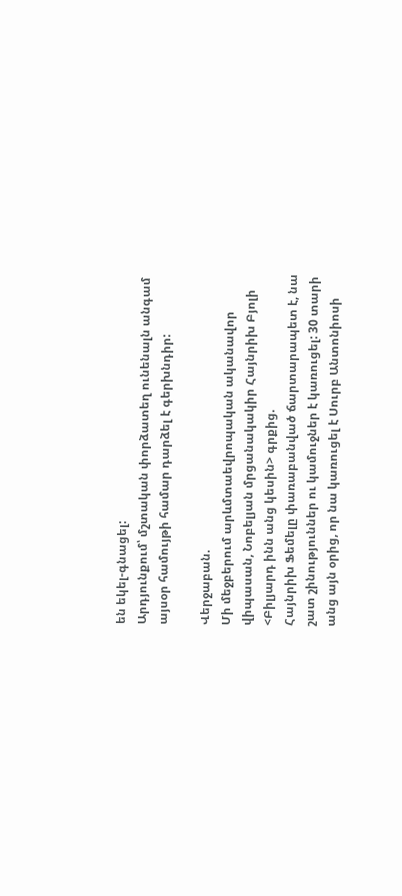են եկել-գնացել:
Արդյունքում՝ մշտական փորձատեղ ունենալն անգամ այսօր համույթի համար դարձել է գերխնդիր:

Վերջաբան.
Մի մեջբերում արևմտաեվրոպական ականավոր վիպասան, Նոբելյան մրցանակակիր Հայնրիխ Բյոլի <Բիլյարդ ինն անց կեսին> գրքից.
Հայնրիխ Ֆեմելը փառաբանված ճարտարապետ է, նա շատ շինություններ ու կամուջներ է կառուցել: 30 տարի անց այն օրից, որ նա կառուցել է Սուրբ Անտոնիոսի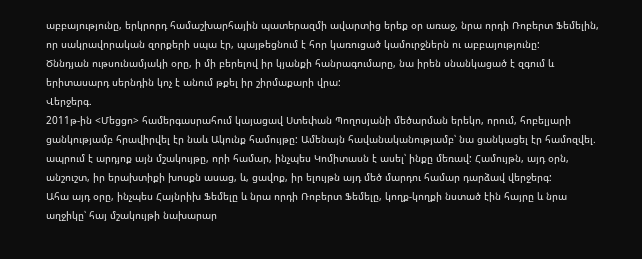աբբայությունը, երկրորդ համաշխարհային պատերազմի ավարտից երեք օր առաջ, նրա որդի Ռոբերտ Ֆեմելին, որ սակրավորական զորքերի սպա էր, պայթեցնում է հոր կառուցած կամուրջներն ու աբբայությունը:
Ծննդյան ութսունամյակի օրը, ի մի բերելով իր կյանքի հանրագումարը, նա իրեն սնանկացած է զգում և երիտասարդ սերնդին կոչ է անում թքել իր շիրմաքարի վրա:
Վերջերգ.
2011թ-ին <Մեցցո> համերգասրահում կայացավ Ստեփան Պողոսյանի մեծարման երեկո, որում, հոբելյարի ցանկությամբ հրավիրվել էր նաև Ակունք համույթը: Ամենայն հավանականությամբ՝ նա ցանկացել էր համոզվել. ապրում է արդյոք այն մշակույթը, որի համար, ինչպես Կոմիտասն է ասել՝ ինքը մեռավ: Համույթն, այդ օրն, անշուշտ, իր երախտիքի խոսքն ասաց, և, ցավոք, իր ելույթն այդ մեծ մարդու համար դարձավ վերջերգ:
Ահա այդ օրը, ինչպես Հայնրիխ Ֆեմելը և նրա որդի Ռոբերտ Ֆեմելը, կողք-կողքի նստած էին հայրը և նրա աղջիկը՝ հայ մշակույթի նախարար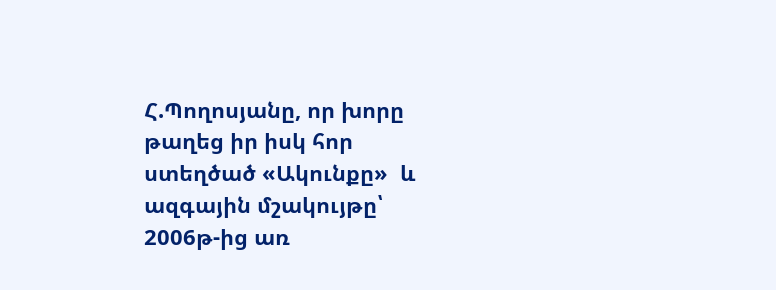Հ.Պողոսյանը, որ խորը թաղեց իր իսկ հոր ստեղծած «Ակունքը»  և ազգային մշակույթը՝ 2006թ-ից առ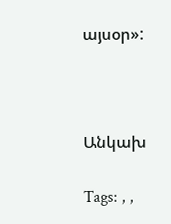այսօր»:



Անկախ

Tags: , ,